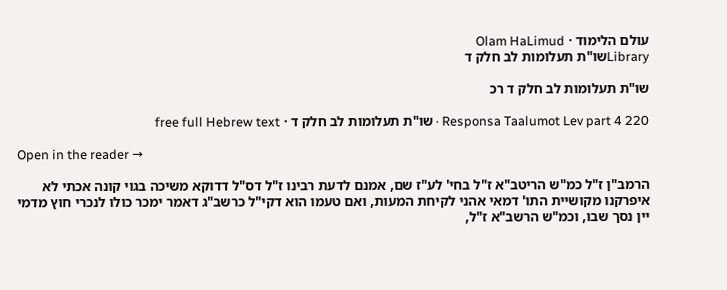עולם הלימוד · Olam HaLimud
Libraryשו"ת תעלומות לב חלק ד

שו"ת תעלומות לב חלק ד רכ

Responsa Taalumot Lev part 4 220 · שו"ת תעלומות לב חלק ד · free full Hebrew text

Open in the reader →

הרמב"ן ז"ל כמ"ש הריטב"א ז"ל בחי' לע"ז שם, אמנם לדעת רבינו ז"ל דס"ל דדוקא משיכה בגוי קונה אכתי לא איפרקנו מקושיית התו' דמאי אהני לקיחת המעות, ואם טעמו הוא דקי"ל כרשב"ג דאמר ימכר כולו לנכרי חוץ מדמי יין נסך שבו, וכמ"ש הרשב"א ז"ל,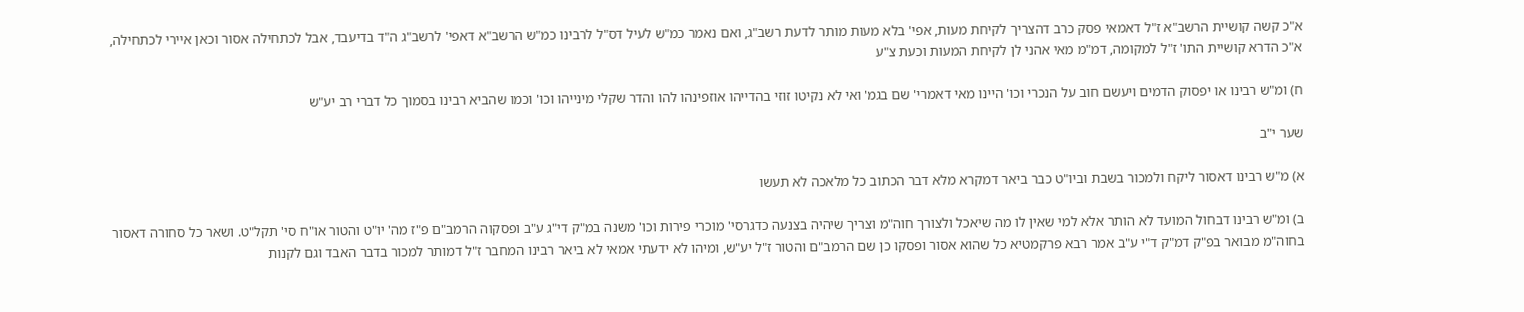א"כ קשה קושיית הרשב"א ז"ל דאמאי פסק כרב דהצריך לקיחת מעות, אפי' בלא מעות מותר לדעת רשב"ג, ואם נאמר כמ"ש לעיל דס"ל לרבינו כמ"ש הרשב"א דאפי' לרשב"ג ה"ד בדיעבד, אבל לכתחילה אסור וכאן איירי לכתחילה, א"כ הדרא קושיית התו' ז"ל למקומה, דמ"מ מאי אהני לן לקיחת המעות וכעת צ"ע

ח) ומ"ש רבינו או יפסוק הדמים ויעשם חוב על הנכרי וכו' היינו מאי דאמרי' שם בגמ' ואי לא נקיטו זוזי בהדייהו אוזפינהו להו והדר שקלי מינייהו וכו' וכמו שהביא רבינו בסמוך כל דברי רב יע"ש

שער י"ב

א) מ"ש רבינו דאסור ליקח ולמכור בשבת וביו"ט כבר ביאר דמקרא מלא דבר הכתוב כל מלאכה לא תעשו

ב) ומ"ש רבינו דבחול המועד לא הותר אלא למי שאין לו מה שיאכל ולצורך חוה"מ וצריך שיהיה בצנעה כדגרסי' מוכרי פירות וכו' משנה במ"ק די"ג ע"ב ופסקוה הרמב"ם פ"ז מה' יו"ט והטור או"ח סי' תקל"ט. ושאר כל סחורה דאסור בחוה"מ מבואר בפ"ק דמ"ק ד"י ע"ב אמר רבא פרקמטיא כל שהוא אסור ופסקו כן שם הרמב"ם והטור ז"ל יע"ש, ומיהו לא ידעתי אמאי לא ביאר רבינו המחבר ז"ל דמותר למכור בדבר האבד וגם לקנות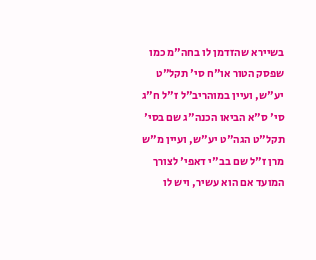בשיירא שהזדמן לו בחה"מ כמו שפסק הטור או"ח סי' תקל"ט יע"ש, ועיין במוהריב"ל ז"ל ח"ג סי' ס"א הביאו הכנה"ג שם בסי' תקל"ט הגה"ט יע"ש, ועיין מ"ש מרן ז"ל שם בב"י דאפי' לצורך המועד אם הוא עשיר, ויש לו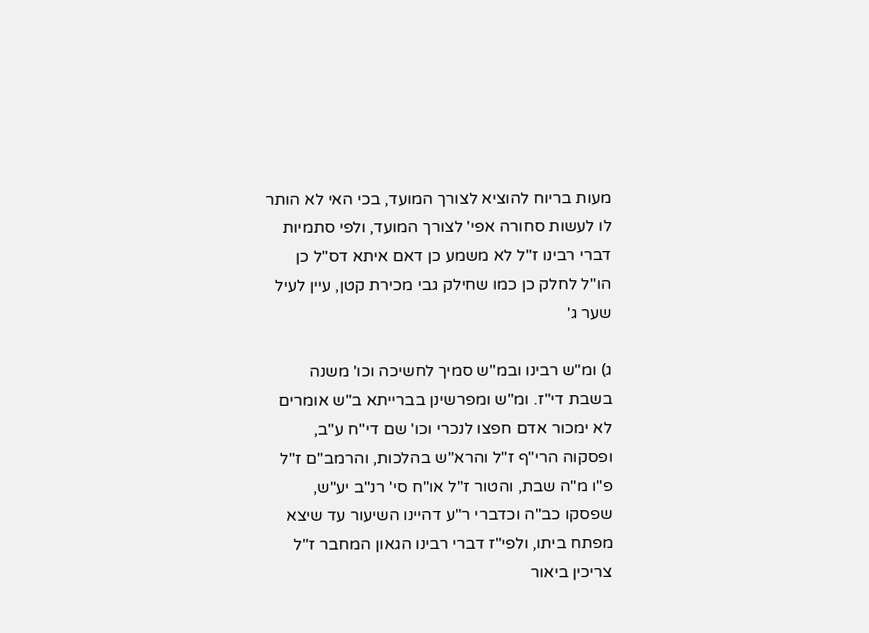מעות בריוח להוציא לצורך המועד, בכי האי לא הותר לו לעשות סחורה אפי' לצורך המועד, ולפי סתמיות דברי רבינו ז"ל לא משמע כן דאם איתא דס"ל כן הו"ל לחלק כן כמו שחילק גבי מכירת קטן, עיין לעיל שער ג'

ג) ומ"ש רבינו ובמ"ש סמיך לחשיכה וכו' משנה בשבת די"ז. ומ"ש ומפרשינן בברייתא ב"ש אומרים לא ימכור אדם חפצו לנכרי וכו' שם די"ח ע"ב, ופסקוה הרי"ף ז"ל והרא"ש בהלכות, והרמב"ם ז"ל פ"ו מ"ה שבת, והטור ז"ל או"ח סי' רנ"ב יע"ש, שפסקו כב"ה וכדברי ר"ע דהיינו השיעור עד שיצא מפתח ביתו, ולפי"ז דברי רבינו הגאון המחבר ז"ל צריכין ביאור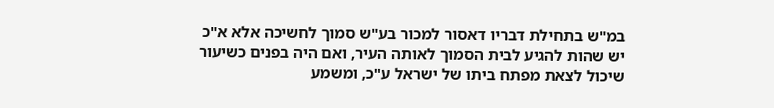במ"ש בתחילת דבריו דאסור למכור בע"ש סמוך לחשיכה אלא א"כ יש שהות להגיע לבית הסמוך לאותה העיר, ואם היה בפנים כשיעור שיכול לצאת מפתח ביתו של ישראל ע"כ, ומשמע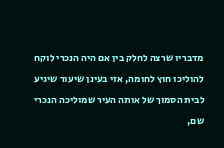מדבריו שרצה לחלק בין אם היה הנכרי לוקח להוליכו חוץ לחומה, אזי בעינן שיעור שיגיע לבית הסמוך של אותה העיר שמוליכה הנכרי שם,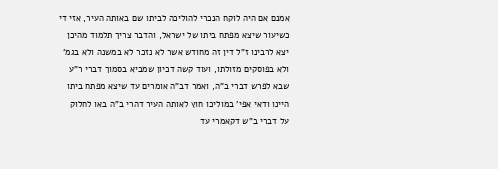אמנם אם היה לוקח הנכרי להוליכה לביתו שם באותה העיר, אזי די כשיעור שיצא מפתח ביתו של ישראל, והדבר צריך תלמוד מהיכן יצא לרבינו ז"ל דין זה מחודש אשר לא נזכר לא במשנה ולא בגמ' ולא בפוסקים מזולתו, ועוד קשה דכיון שמביא בסמוך דברי ר"ע שבא לפרש דברי ב"ה, ואמר דב"ה אומרים עד שיצא מפתח ביתו היינו ודאי אפי' במוליכו חוץ לאותה העיר דהרי ב"ה באו לחלוק על דברי ב"ש דקאמרי עד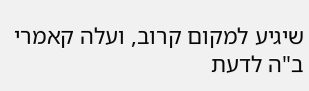שיגיע למקום קרוב, ועלה קאמרי ב"ה לדעת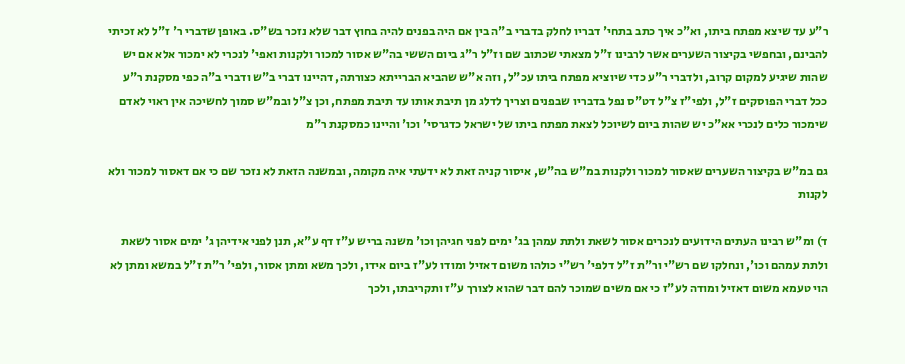ר"ע עד שיצא מפתח ביתו, וא"כ איך כתב בתחי' דבריו לחלק בדברי ב"ה בין אם היה בפנים להיה בחוץ דבר שלא נזכר בש"ס. באופן שדברי ר' ז"ל לא זכיתי להבינם, ובחפשי בקיצור השערים אשר לרבינו ז"ל מצאתי שכתוב שם וז"ל ר"ג ביום הששי בה"ש אסור למכור ולקנות ואפי' לנכרי לא ימכור אלא אם יש שהות שיגיע למקום קרוב, ולדברי ר"ע כדי שיוציא מפתח ביתו עכ"ל, וזה א"ש שהביא הברייתא כצורתה, דהיינו דברי ב"ש ודברי ב"ה כפי מסקנת ר"ע ככל דברי הפוסקים ז"ל, ולפי"ז צ"ל דט"ס נפל בדבריו שבפנים וצריך לדלג מן תיבת אותו עד תיבת מפתח, וכן צ"ל ובמ"ש סמוך לחשיכה אין ראוי לאדם שימכור כלים לנכרי אא"כ יש שהות ביום לשיוכל לצאת מפתח ביתו של ישראל כדגרסי' וכו' והיינו כמסקנת ר"מ

גם במ"ש בקיצור השערים שאסור למכור ולקנות במ"ש בה"ש, איסור קניה זאת לא ידעתי איה מקומה, ובמשנה הזאת לא נזכר שם כי אם דאסור למכור ולא לקנות

ד) ומ"ש רבינו העתים הידועים לנכרים אסור לשאת ולתת עמהן בג' ימים לפני חגיהן וכו' משנה בריש ע"ז דף ע"א, תנן לפני אידיהן ג' ימים אסור לשאת ולתת עמהם וכו', ונחלקו שם רש"י ור"ת ז"ל דלפי' רש"י כולהו משום דאזיל ומודו לע"ז ביום אידו, ולכך משא ומתן אסור, ולפי' ר"ת ז"ל במשא ומתן לא הוי טעמא משום דאזיל ומודה לע"ז כי אם משים שמוכר להם דבר שהוא לצורך ע"ז ותקריבתו, ולכך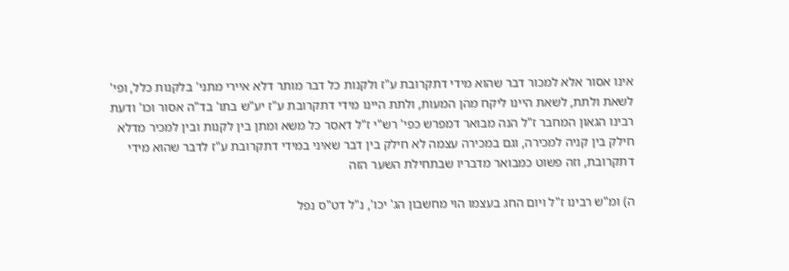אינו אסור אלא למכור דבר שהוא מידי דתקרובת ע"ז ולקנות כל דבר מותר דלא איירי מתני' בלקנות כלל, ופי' לשאת ולתת, לשאת היינו ליקח מהן המעות, ולתת היינו מידי דתקרובת ע"ז יע"ש בתו' בד"ה אסור וכו' ודעת רבינו הגאון המחבר ז"ל הנה מבואר דמפרש כפי' רש"י ז"ל דאסר כל משא ומתן בין לקנות ובין למכיר מדלא חילק בין קניה למכירה, וגם במכירה עצמה לא חילק בין דבר שאיני במידי דתקרובת ע"ז לדבר שהוא מידי דתקרובת, וזה פשוט כמבואר מדבריו שבתחילת השער הזה

ה) ומ"ש רבינו ז"ל ויום החג בעצמו הוי מחשבון הג' יכו', נ"ל דט"ס נפל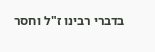בדברי רבינו ז"ל וחסר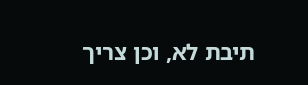תיבת לא, וכן צריך